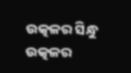ଉତ୍କଳର ସିନ୍ଧୁ
ଉତ୍କଳର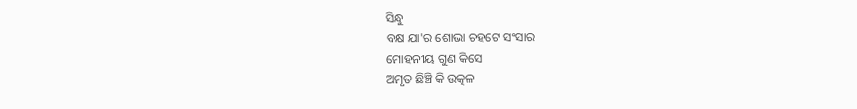ସିନ୍ଧୁ
ବକ୍ଷ ଯା'ର ଶୋଭା ଚହଟେ ସଂସାର
ମୋହନୀୟ ଗୁଣ କିସେ
ଅମୃତ ଛିଞ୍ଚି କି ଉତ୍କଳ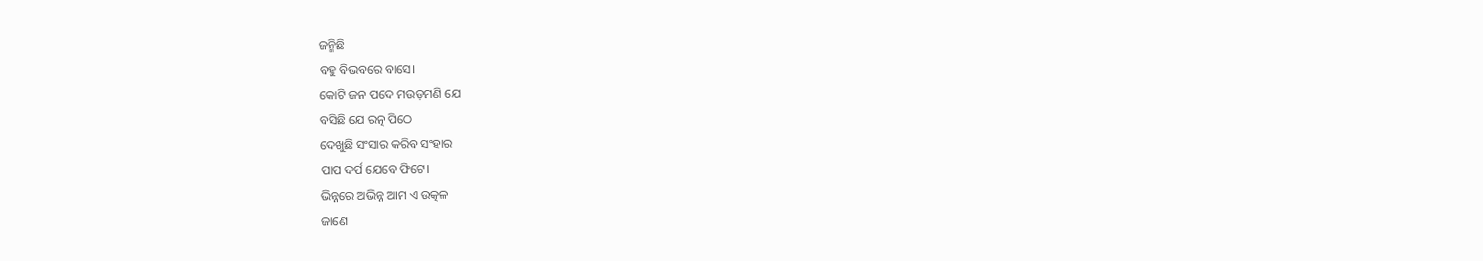ଜନ୍ମିଛି
ବହୁ ବିଭବରେ ବାସେ।
କୋଟି ଜନ ପଦେ ମଉଡ଼ମଣି ଯେ
ବସିଛି ଯେ ରତ୍ନ ପିଠେ
ଦେଖୁଛି ସଂସାର କରିବ ସଂହାର
ପାପ ଦର୍ପ ଯେବେ ଫିଟେ।
ଭିନ୍ନରେ ଅଭିନ୍ନ ଆମ ଏ ଉତ୍କଳ
ଜାଣେ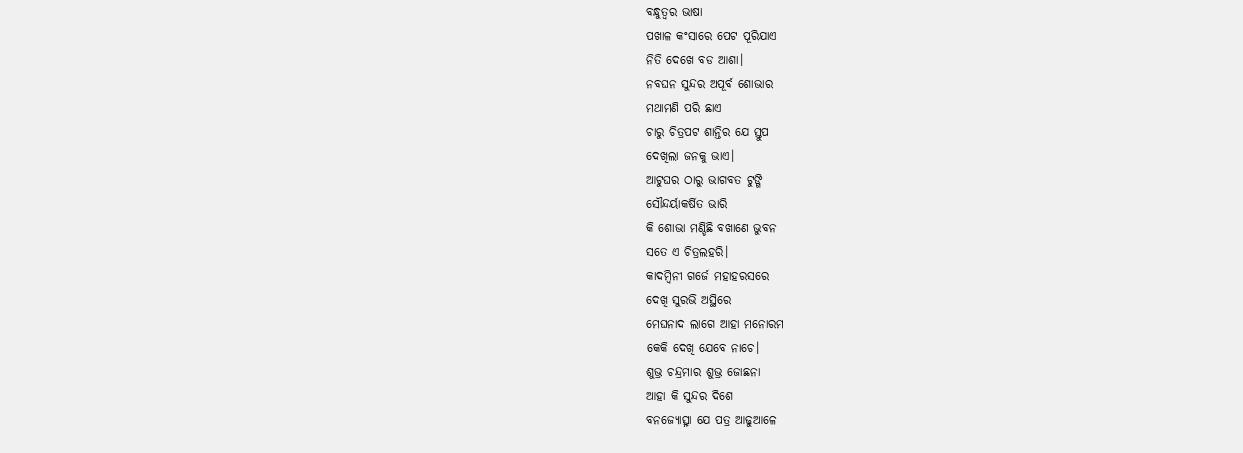ବନ୍ଧୁତ୍ୱର ଭାଷା
ପଖାଳ କଂସାରେ ପେଟ ପୂରିଯାଏ
ନିତି ଦେଖେ ବଡ ଆଶା।
ନବଘନ ସୁନ୍ଦର ଅପୂର୍ବ ଶୋଭାର
ମଥାମଣି ପରି ଛାଏ
ଚାରୁ ଚିତ୍ରପଟ ଶାନ୍ତିର ଯେ ସ୍ତୁପ
ଦେଖିଲା ଜନକୁ ଭାଏ।
ଆଟୁଘର ଠାରୁ ଭାଗବତ ଟୁଙ୍ଗି
ସୌନ୍ଦର୍ୟାକର୍ଷିତ ଭାରି
କି ଶୋଭା ମଣ୍ଡିଛି ବଖାଣେ ଭୁବନ
ସତେ ଏ ଚିତ୍ରଲହରି।
କାଦମ୍ବିନୀ ଗର୍ଜେ ମହାହରସରେ
ଦେଖି ସୁରଭି ଅସ୍ଥିରେ
ମେଘନାଦ ଲାଗେ ଆହା ମନୋରମ
କେକି ଦେଖି ଯେବେ ନାଚେ।
ଶୁଭ୍ର ଚନ୍ଦ୍ରମାର ଶୁଭ୍ର ଜୋଛନା
ଆହା କି ସୁନ୍ଦର ଦିଶେ
ବନଜ୍ୟୋତ୍ସ୍ନା ଯେ ପତ୍ର ଆଢୁଆଳେ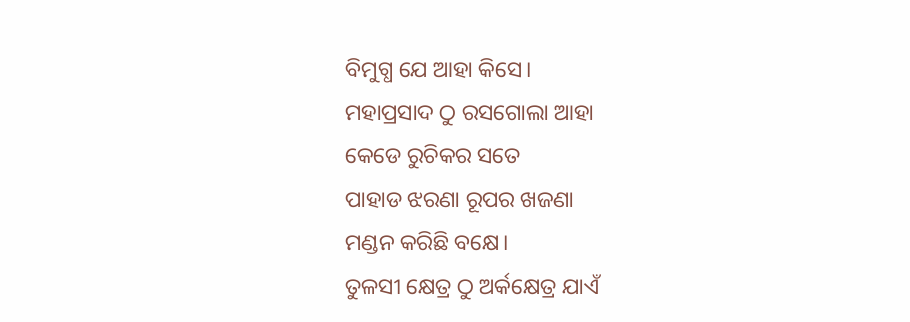ବିମୁଗ୍ଧ ଯେ ଆହା କିସେ।
ମହାପ୍ରସାଦ ଠୁ ରସଗୋଲା ଆହା
କେଡେ ରୁଚିକର ସତେ
ପାହାଡ ଝରଣା ରୂପର ଖଜଣା
ମଣ୍ଡନ କରିଛି ବକ୍ଷେ।
ତୁଳସୀ କ୍ଷେତ୍ର ଠୁ ଅର୍କକ୍ଷେତ୍ର ଯାଏଁ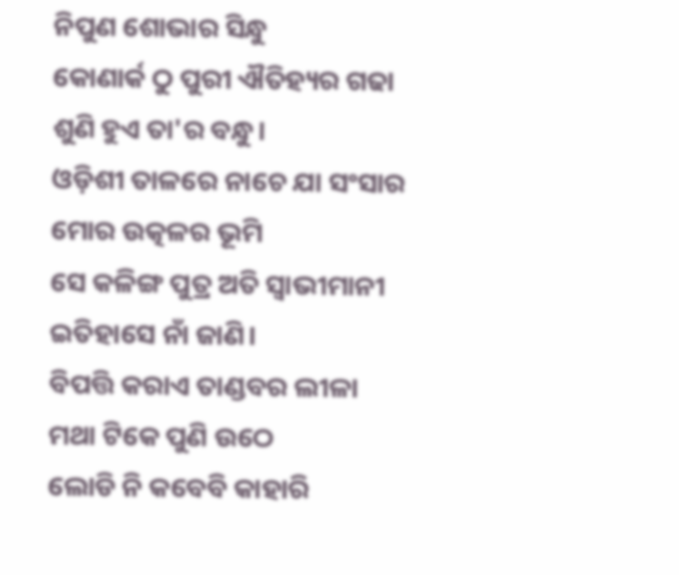ନିପୁଣ ଶୋଭାର ସିନ୍ଧୁ
କୋଣାର୍କ ଠୁ ପୁରୀ ଐତିହ୍ୟର ଗଢା
ଶୁଣି ହୁଏ ତା'ର ବନ୍ଧୁ।
ଓଡ଼ିଶୀ ତାଳରେ ନାଚେ ଯା ସଂସାର
ମୋର ଉତ୍କଳର ଭୂମି
ସେ କଳିଙ୍ଗ ପୁତ୍ର ଅତି ସ୍ୱାଭୀମାନୀ
ଇତିହାସେ ନାଁ ଜାଣି।
ବିପତ୍ତି କରାଏ ତାଣ୍ଡବର ଲୀଳା
ମଥା ଟିକେ ପୁଣି ଉଠେ
ଲୋଡି ନି କବେବି କାହାରି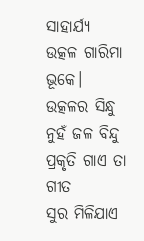ସାହାର୍ଯ୍ୟ
ଉତ୍କଳ ଗାରିମା ଭୂକେ।
ଉତ୍କଳର ସିନ୍ଧୁ ନୁହଁ ଜଳ ବିନ୍ଦୁ
ପ୍ରକୃତି ଗାଏ ତା ଗୀତ
ସୁର ମିଳିଯାଏ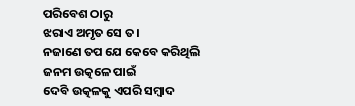ପରିବେଶ ଠାରୁ
ଝରାଏ ଅମୃତ ସେ ତ।
ନଜାଣେ ତପ ଯେ କେବେ କରିଥିଲି
ଜନମ ଉତ୍କଳେ ପାଇଁ
ଦେବି ଉତ୍କଳକୁ ଏପରି ସମ୍ବାଦ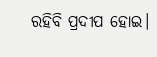ରହିବି ପ୍ରଦୀପ ହୋଇ।